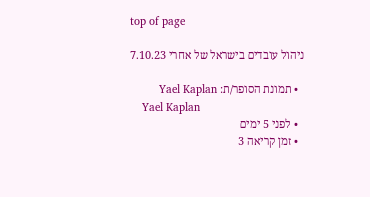top of page

ניהול עובדים בישראל של אחרי 7.10.23

  • תמונת הסופר/ת: Yael Kaplan
    Yael Kaplan
  • לפני 5 ימים
  • זמן קריאה 3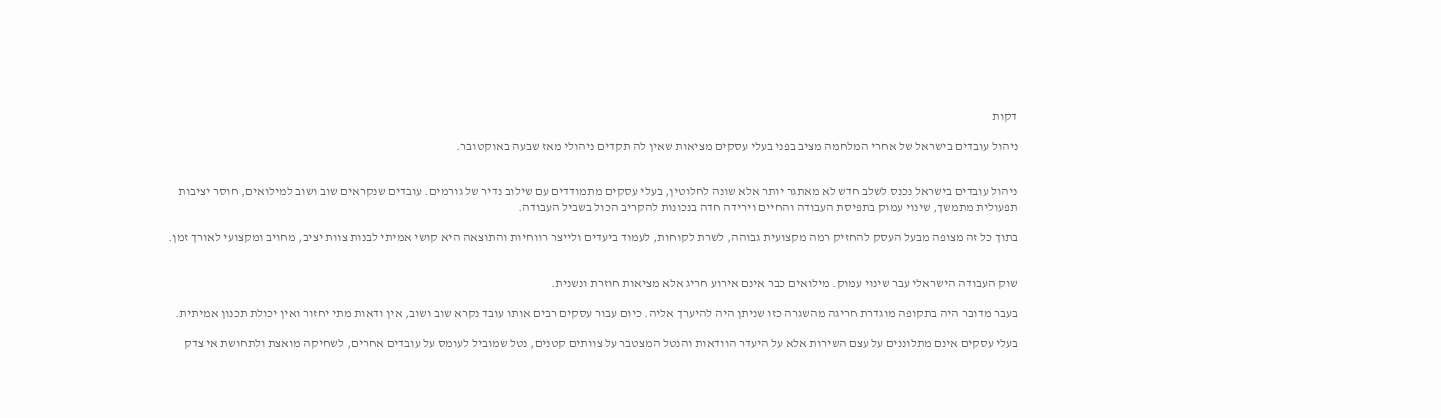דקות

ניהול עובדים בישראל של אחרי המלחמה מציב בפני בעלי עסקים מציאות שאין לה תקדים ניהולי מאז שבעה באוקטובר.


ניהול עובדים בישראל נכנס לשלב חדש לא מאתגר יותר אלא שונה לחלוטין, בעלי עסקים מתמודדים עם שילוב נדיר של גורמים. עובדים שנקראים שוב ושוב למילואים, חוסר יציבות תפעולית מתמשך, שינוי עמוק בתפיסת העבודה והחיים וירידה חדה בנכונות להקריב הכול בשביל העבודה.

בתוך כל זה מצופה מבעל העסק להחזיק רמה מקצועית גבוהה, לשרת לקוחות, לעמוד ביעדים ולייצר רווחיות והתוצאה היא קושי אמיתי לבנות צוות יציב, מחויב ומקצועי לאורך זמן.


שוק העבודה הישראלי עבר שינוי עמוק. מילואים כבר אינם אירוע חריג אלא מציאות חוזרת ונשנית.

בעבר מדובר היה בתקופה מוגדרת חריגה מהשגרה כזו שניתן היה להיערך אליה. כיום עבור עסקים רבים אותו עובד נקרא שוב ושוב, אין ודאות מתי יחזור ואין יכולת תכנון אמיתית.

בעלי עסקים אינם מתלוננים על עצם השירות אלא על היעדר הוודאות והנטל המצטבר על צוותים קטנים, נטל שמוביל לעומס על עובדים אחרים, לשחיקה מואצת ולתחושת אי צדק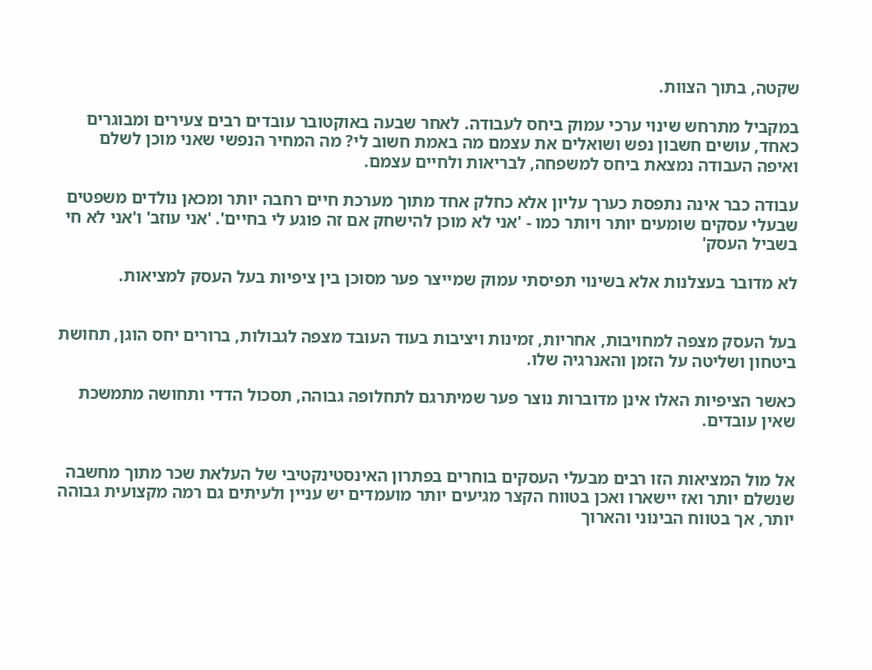שקטה, בתוך הצוות.

במקביל מתרחש שינוי ערכי עמוק ביחס לעבודה. לאחר שבעה באוקטובר עובדים רבים צעירים ומבוגרים כאחד, עושים חשבון נפש ושואלים את עצמם מה באמת חשוב לי? מה המחיר הנפשי שאני מוכן לשלם ואיפה העבודה נמצאת ביחס למשפחה, לבריאות ולחיים עצמם.

עבודה כבר אינה נתפסת כערך עליון אלא כחלק אחד מתוך מערכת חיים רחבה יותר ומכאן נולדים משפטים שבעלי עסקים שומעים יותר ויותר כמו - 'אני לא מוכן להישחק אם זה פוגע לי בחיים'. 'אני עוזב' ו'אני לא חי בשביל העסק'

לא מדובר בעצלנות אלא בשינוי תפיסתי עמוק שמייצר פער מסוכן בין ציפיות בעל העסק למציאות.


בעל העסק מצפה למחויבות, אחריות, זמינות ויציבות בעוד העובד מצפה לגבולות, ברורים יחס הוגן, תחושת ביטחון ושליטה על הזמן והאנרגיה שלו.

כאשר הציפיות האלו אינן מדוברות נוצר פער שמיתרגם לתחלופה גבוהה, תסכול הדדי ותחושה מתמשכת שאין עובדים.


אל מול המציאות הזו רבים מבעלי העסקים בוחרים בפתרון האינסטינקטיבי של העלאת שכר מתוך מחשבה שנשלם יותר ואז יישארו ואכן בטווח הקצר מגיעים יותר מועמדים יש עניין ולעיתים גם רמה מקצועית גבוהה יותר, אך בטווח הבינוני והארוך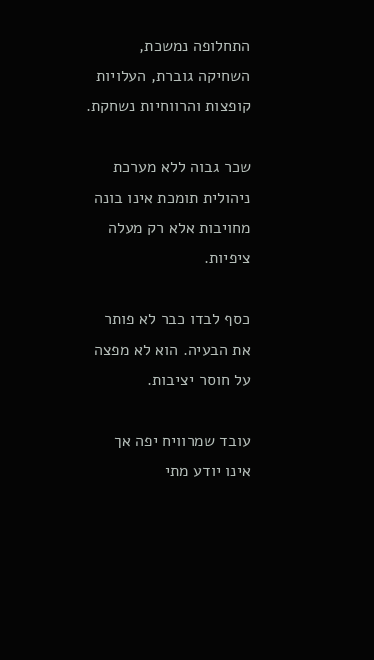התחלופה נמשכת, השחיקה גוברת, העלויות קופצות והרווחיות נשחקת.

שכר גבוה ללא מערכת ניהולית תומכת אינו בונה מחויבות אלא רק מעלה ציפיות.

כסף לבדו כבר לא פותר את הבעיה. הוא לא מפצה על חוסר יציבות.

עובד שמרוויח יפה אך אינו יודע מתי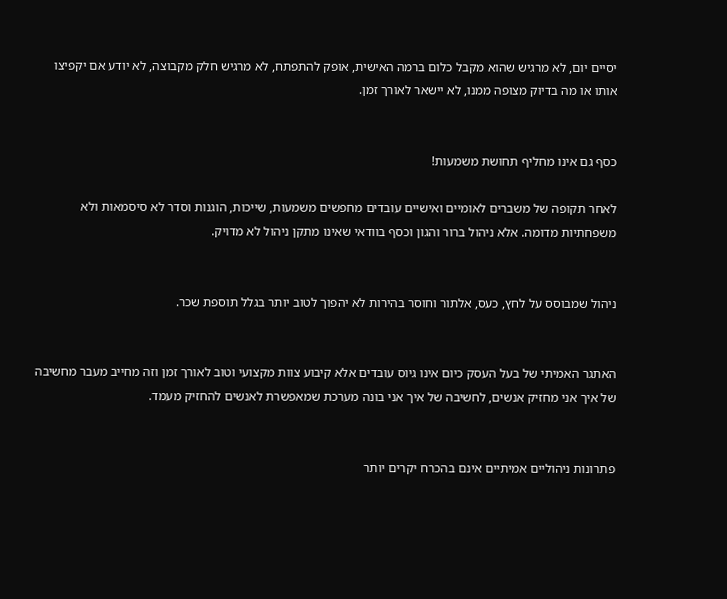יסיים יום, לא מרגיש שהוא מקבל כלום ברמה האישית, אופק להתפתח, לא מרגיש חלק מקבוצה, לא יודע אם יקפיצו אותו או מה בדיוק מצופה ממנו, לא יישאר לאורך זמן.


כסף גם אינו מחליף תחושת משמעות!

לאחר תקופה של משברים לאומיים ואישיים עובדים מחפשים משמעות, שייכות, הוגנות וסדר לא סיסמאות ולא משפחתיות מדומה. אלא ניהול ברור והגון וכסף בוודאי שאינו מתקן ניהול לא מדויק.


ניהול שמבוסס על לחץ, כעס, אלתור וחוסר בהירות לא יהפוך לטוב יותר בגלל תוספת שכר.


האתגר האמיתי של בעל העסק כיום אינו גיוס עובדים אלא קיבוע צוות מקצועי וטוב לאורך זמן וזה מחייב מעבר מחשיבה של איך אני מחזיק אנשים, לחשיבה של איך אני בונה מערכת שמאפשרת לאנשים להחזיק מעמד.


פתרונות ניהוליים אמיתיים אינם בהכרח יקרים יותר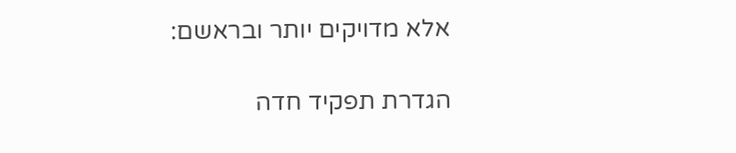אלא מדויקים יותר ובראשם:

הגדרת תפקיד חדה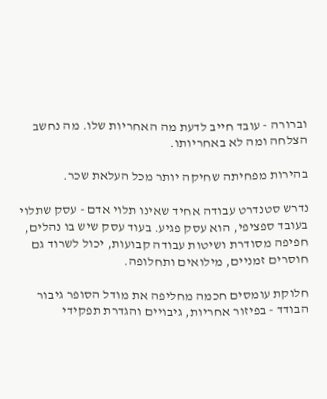וברורה - עובד חייב לדעת מה האחריות שלו. מה נחשב הצלחה ומה לא באחריותו.

בהירות מפחיתה שחיקה יותר מכל העלאת שכר.

נדרש סטנדרט עבודה אחיד שאינו תלוי אדם - עסק שתלוי בעובד ספציפי, הוא עסק פגיע. בעוד עסק שיש בו נהלים, חפיפה מסודרת ושיטות עבודה קבועות, יכול לשרוד גם חוסרים זמניים, מילואים ותחלופה.

חלוקת עומסים חכמה מחליפה את מודל הסופר גיבור הבודד - בפיזור אחריות, גיבויים והגדרת תפקידי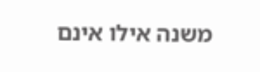משנה אילו אינם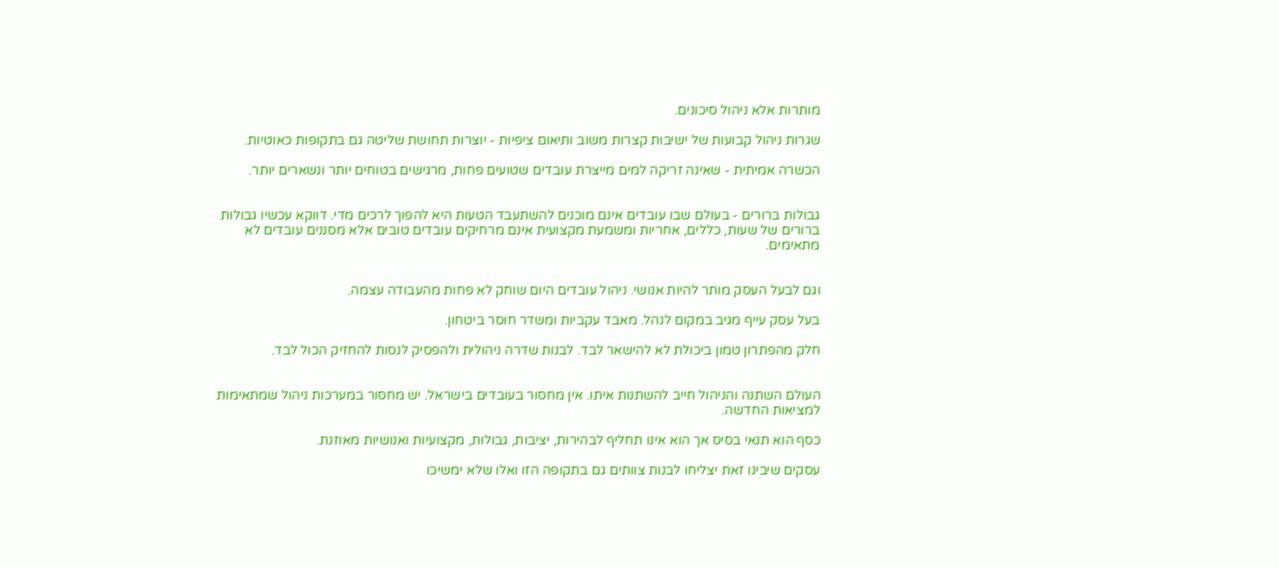מותרות אלא ניהול סיכונים.

שגרות ניהול קבועות של ישיבות קצרות משוב ותיאום ציפיות - יוצרות תחושת שליטה גם בתקופות כאוטיות.

הכשרה אמיתית - שאינה זריקה למים מייצרת עובדים שטועים פחות, מרגישים בטוחים יותר ונשארים יותר.


גבולות ברורים - בעולם שבו עובדים אינם מוכנים להשתעבד הטעות היא להפוך לרכים מדי. דווקא עכשיו גבולות ברורים של שעות, כללים, אחריות ומשמעת מקצועית אינם מרחיקים עובדים טובים אלא מסננים עובדים לא מתאימים.


וגם לבעל העסק מותר להיות אנושי. ניהול עובדים היום שוחק לא פחות מהעבודה עצמה.

בעל עסק עייף מגיב במקום לנהל. מאבד עקביות ומשדר חוסר ביטחון.

חלק מהפתרון טמון ביכולת לא להישאר לבד. לבנות שדרה ניהולית ולהפסיק לנסות להחזיק הכול לבד.


העולם השתנה והניהול חייב להשתנות איתו. אין מחסור בעובדים בישראל. יש מחסור במערכות ניהול שמתאימות למציאות החדשה.

כסף הוא תנאי בסיס אך הוא אינו תחליף לבהירות, יציבות, גבולות, מקצועיות ואנושיות מאוזנת.

עסקים שיבינו זאת יצליחו לבנות צוותים גם בתקופה הזו ואלו שלא ימשיכו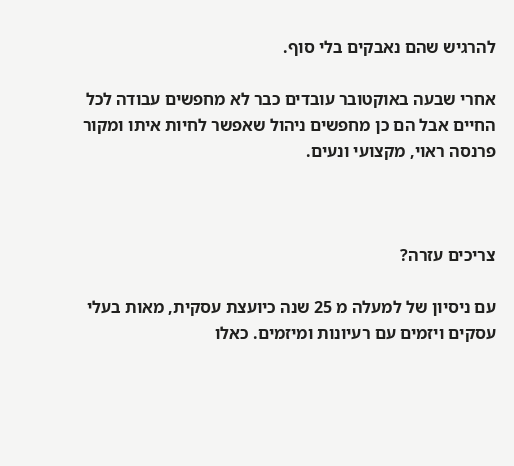להרגיש שהם נאבקים בלי סוף.

אחרי שבעה באוקטובר עובדים כבר לא מחפשים עבודה לכל החיים אבל הם כן מחפשים ניהול שאפשר לחיות איתו ומקור פרנסה ראוי, מקצועי ונעים.



צריכים עזרה?

עם ניסיון של למעלה מ 25 שנה כיועצת עסקית, מאות בעלי עסקים ויזמים עם רעיונות ומיזמים. כאלו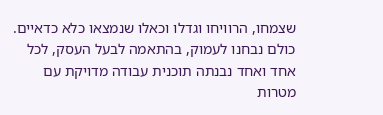שצמחו, הרוויחו וגדלו וכאלו שנמצאו כלא כדאיים. כולם נבחנו לעמוק, בהתאמה לבעל העסק, לכל אחד ואחד נבנתה תוכנית עבודה מדויקת עם מטרות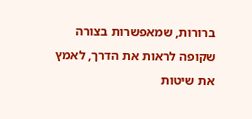ברורות, שמאפשרות בצורה שקופה לראות את הדרך, לאמץ את שיטות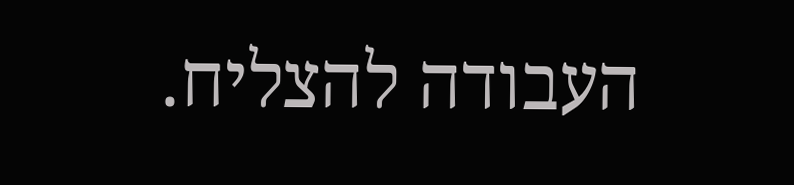העבודה להצליח.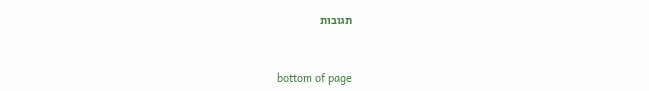תגובות


bottom of page